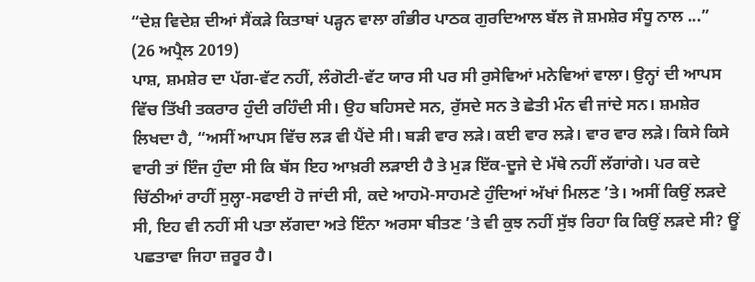“ਦੇਸ਼ ਵਿਦੇਸ਼ ਦੀਆਂ ਸੈਂਕੜੇ ਕਿਤਾਬਾਂ ਪੜ੍ਹਨ ਵਾਲਾ ਗੰਭੀਰ ਪਾਠਕ ਗੁਰਦਿਆਲ ਬੱਲ ਜੋ ਸ਼ਮਸ਼ੇਰ ਸੰਧੂ ਨਾਲ ...”
(26 ਅਪ੍ਰੈਲ 2019)
ਪਾਸ਼, ਸ਼ਮਸ਼ੇਰ ਦਾ ਪੱਗ-ਵੱਟ ਨਹੀਂ, ਲੰਗੋਟੀ-ਵੱਟ ਯਾਰ ਸੀ ਪਰ ਸੀ ਰੁਸੇਵਿਆਂ ਮਨੇਵਿਆਂ ਵਾਲਾ। ਉਨ੍ਹਾਂ ਦੀ ਆਪਸ ਵਿੱਚ ਤਿੱਖੀ ਤਕਰਾਰ ਹੁੰਦੀ ਰਹਿੰਦੀ ਸੀ। ਉਹ ਬਹਿਸਦੇ ਸਨ, ਰੁੱਸਦੇ ਸਨ ਤੇ ਛੇਤੀ ਮੰਨ ਵੀ ਜਾਂਦੇ ਸਨ। ਸ਼ਮਸ਼ੇਰ ਲਿਖਦਾ ਹੈ, “ਅਸੀਂ ਆਪਸ ਵਿੱਚ ਲੜ ਵੀ ਪੈਂਦੇ ਸੀ। ਬੜੀ ਵਾਰ ਲੜੇ। ਕਈ ਵਾਰ ਲੜੇ। ਵਾਰ ਵਾਰ ਲੜੇ। ਕਿਸੇ ਕਿਸੇ ਵਾਰੀ ਤਾਂ ਇੰਜ ਹੁੰਦਾ ਸੀ ਕਿ ਬੱਸ ਇਹ ਆਖ਼ਰੀ ਲੜਾਈ ਹੈ ਤੇ ਮੁੜ ਇੱਕ-ਦੂਜੇ ਦੇ ਮੱਥੇ ਨਹੀਂ ਲੱਗਾਂਗੇ। ਪਰ ਕਦੇ ਚਿੱਠੀਆਂ ਰਾਹੀਂ ਸੁਲ੍ਹਾ-ਸਫਾਈ ਹੋ ਜਾਂਦੀ ਸੀ, ਕਦੇ ਆਹਮੋ-ਸਾਹਮਣੇ ਹੁੰਦਿਆਂ ਅੱਖਾਂ ਮਿਲਣ ’ਤੇ। ਅਸੀਂ ਕਿਉਂ ਲੜਦੇ ਸੀ, ਇਹ ਵੀ ਨਹੀਂ ਸੀ ਪਤਾ ਲੱਗਦਾ ਅਤੇ ਇੰਨਾ ਅਰਸਾ ਬੀਤਣ ’ਤੇ ਵੀ ਕੁਝ ਨਹੀਂ ਸੁੱਝ ਰਿਹਾ ਕਿ ਕਿਉਂ ਲੜਦੇ ਸੀ? ਊਂ ਪਛਤਾਵਾ ਜਿਹਾ ਜ਼ਰੂਰ ਹੈ।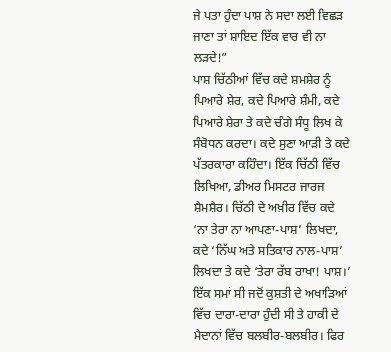ਜੇ ਪਤਾ ਹੁੰਦਾ ਪਾਸ਼ ਨੇ ਸਦਾ ਲਈ ਵਿਛੜ ਜਾਣਾ ਤਾਂ ਸ਼ਾਇਦ ਇੱਕ ਵਾਰ ਵੀ ਨਾ ਲੜਦੇ!”
ਪਾਸ਼ ਚਿੱਠੀਆਂ ਵਿੱਚ ਕਦੇ ਸ਼ਮਸ਼ੇਰ ਨੂੰ ਪਿਆਰੇ ਸ਼ੇਰ, ਕਦੇ ਪਿਆਰੇ ਸ਼ੰਮੀ, ਕਦੇ ਪਿਆਰੇ ਸ਼ੇਰਾ ਤੇ ਕਦੇ ਚੰਗੇ ਸੰਧੂ ਲਿਖ ਕੇ ਸੰਬੋਧਨ ਕਰਦਾ। ਕਦੇ ਸੁਣਾ ਆੜੀ ਤੇ ਕਦੇ ਪੱਤਰਕਾਰਾ ਕਹਿੰਦਾ। ਇੱਕ ਚਿੱਠੀ ਵਿੱਚ ਲਿਖਿਆ, ਡੀਅਰ ਮਿਸਟਰ ਜਾਰਜ ਸ਼ੈਮਸ਼ੈਰ। ਚਿੱਠੀ ਦੇ ਅਖ਼ੀਰ ਵਿੱਚ ਕਦੇ ‘ਨਾ ਤੇਰਾ ਨਾ ਆਪਣਾ-ਪਾਸ਼’ ਲਿਖਦਾ, ਕਦੇ ‘ਨਿੱਘ ਅਤੇ ਸਤਿਕਾਰ ਨਾਲ-ਪਾਸ਼’ ਲਿਖਦਾ ਤੇ ਕਦੇ ‘ਤੇਰਾ ਰੱਬ ਰਾਖਾ! ਪਾਸ਼।’
ਇੱਕ ਸਮਾਂ ਸੀ ਜਦੋਂ ਕੁਸ਼ਤੀ ਦੇ ਅਖਾੜਿਆਂ ਵਿੱਚ ਦਾਰਾ-ਦਾਰਾ ਹੁੰਦੀ ਸੀ ਤੇ ਹਾਕੀ ਦੇ ਮੈਦਾਨਾਂ ਵਿੱਚ ਬਲਬੀਰ-ਬਲਬੀਰ। ਫਿਰ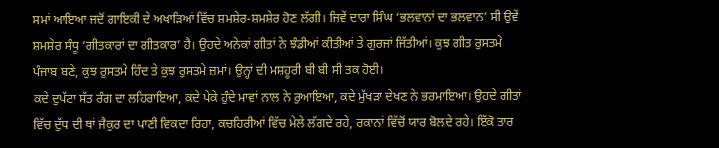ਸਮਾਂ ਆਇਆ ਜਦੋਂ ਗਾਇਕੀ ਦੇ ਅਖਾੜਿਆਂ ਵਿੱਚ ਸ਼ਮਸ਼ੇਰ-ਸ਼ਮਸ਼ੇਰ ਹੋਣ ਲੱਗੀ। ਜਿਵੇਂ ਦਾਰਾ ਸਿੰਘ ‘ਭਲਵਾਨਾਂ ਦਾ ਭਲਵਾਨ’ ਸੀ ਉਵੇਂ ਸ਼ਮਸ਼ੇਰ ਸੰਧੂ ‘ਗੀਤਕਾਰਾਂ ਦਾ ਗੀਤਕਾਰ’ ਹੈ। ਉਹਦੇ ਅਨੇਕਾਂ ਗੀਤਾਂ ਨੇ ਝੰਡੀਆਂ ਕੀਤੀਆਂ ਤੇ ਗੁਰਜਾਂ ਜਿੱਤੀਆਂ। ਕੁਝ ਗੀਤ ਰੁਸਤਮੇ ਪੰਜਾਬ ਬਣੇ, ਕੁਝ ਰੁਸਤਮੇ ਹਿੰਦ ਤੇ ਕੁਝ ਰੁਸਤਮੇ ਜ਼ਮਾਂ। ਉਨ੍ਹਾਂ ਦੀ ਮਸ਼ਹੂਰੀ ਬੀ ਬੀ ਸੀ ਤਕ ਹੋਈ।
ਕਦੇ ਦੁਪੱਟਾ ਸੱਤ ਰੰਗ ਦਾ ਲਹਿਰਾਇਆ, ਕਦੇ ਪੇਕੇ ਹੁੰਦੇ ਮਾਵਾਂ ਨਾਲ ਨੇ ਰੁਆਇਆ, ਕਦੇ ਮੁੱਖੜਾ ਦੇਖਣ ਨੇ ਭਰਮਾਇਆ। ਉਹਦੇ ਗੀਤਾਂ ਵਿੱਚ ਦੁੱਧ ਦੀ ਥਾਂ ਜੈਕੁਰ ਦਾ ਪਾਣੀ ਵਿਕਦਾ ਰਿਹਾ, ਕਚਹਿਰੀਆਂ ਵਿੱਚ ਮੇਲੇ ਲੱਗਦੇ ਰਹੇ, ਰਕਾਨਾਂ ਵਿੱਚੋਂ ਯਾਰ ਬੋਲਦੇ ਰਹੇ। ਇੱਕੋ ਤਾਰ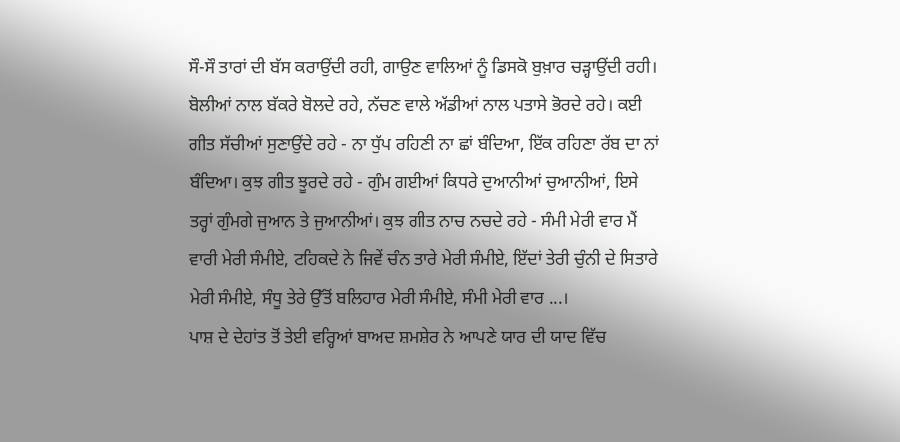ਸੌ-ਸੌ ਤਾਰਾਂ ਦੀ ਬੱਸ ਕਰਾਉਂਦੀ ਰਹੀ, ਗਾਉਣ ਵਾਲਿਆਂ ਨੂੰ ਡਿਸਕੋ ਬੁਖ਼ਾਰ ਚੜ੍ਹਾਉਂਦੀ ਰਹੀ। ਬੋਲੀਆਂ ਨਾਲ ਬੱਕਰੇ ਬੋਲਦੇ ਰਹੇ, ਨੱਚਣ ਵਾਲੇ ਅੱਡੀਆਂ ਨਾਲ ਪਤਾਸੇ ਭੋਰਦੇ ਰਹੇ। ਕਈ ਗੀਤ ਸੱਚੀਆਂ ਸੁਣਾਉਂਦੇ ਰਹੇ - ਨਾ ਧੁੱਪ ਰਹਿਣੀ ਨਾ ਛਾਂ ਬੰਦਿਆ, ਇੱਕ ਰਹਿਣਾ ਰੱਬ ਦਾ ਨਾਂ ਬੰਦਿਆ। ਕੁਝ ਗੀਤ ਝੂਰਦੇ ਰਹੇ - ਗੁੰਮ ਗਈਆਂ ਕਿਧਰੇ ਦੁਆਨੀਆਂ ਚੁਆਨੀਆਂ, ਇਸੇ ਤਰ੍ਹਾਂ ਗੁੰਮਗੇ ਜੁਆਨ ਤੇ ਜੁਆਨੀਆਂ। ਕੁਝ ਗੀਤ ਨਾਚ ਨਚਦੇ ਰਹੇ - ਸੰਮੀ ਮੇਰੀ ਵਾਰ ਮੈਂ ਵਾਰੀ ਮੇਰੀ ਸੰਮੀਏ, ਟਹਿਕਦੇ ਨੇ ਜਿਵੇਂ ਚੰਨ ਤਾਰੇ ਮੇਰੀ ਸੰਮੀਏ, ਇੱਦਾਂ ਤੇਰੀ ਚੁੰਨੀ ਦੇ ਸਿਤਾਰੇ ਮੇਰੀ ਸੰਮੀਏ, ਸੰਧੂ ਤੇਰੇ ਉੱਤੋਂ ਬਲਿਹਾਰ ਮੇਰੀ ਸੰਮੀਏ, ਸੰਮੀ ਮੇਰੀ ਵਾਰ ...।
ਪਾਸ਼ ਦੇ ਦੇਹਾਂਤ ਤੋਂ ਤੇਈ ਵਰ੍ਹਿਆਂ ਬਾਅਦ ਸ਼ਮਸ਼ੇਰ ਨੇ ਆਪਣੇ ਯਾਰ ਦੀ ਯਾਦ ਵਿੱਚ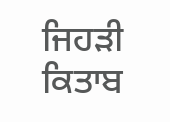ਜਿਹੜੀ ਕਿਤਾਬ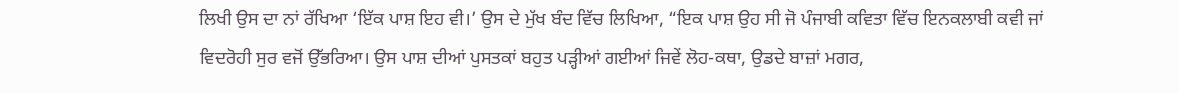ਲਿਖੀ ਉਸ ਦਾ ਨਾਂ ਰੱਖਿਆ ‘ਇੱਕ ਪਾਸ਼ ਇਹ ਵੀ।’ ਉਸ ਦੇ ਮੁੱਖ ਬੰਦ ਵਿੱਚ ਲਿਖਿਆ, “ਇਕ ਪਾਸ਼ ਉਹ ਸੀ ਜੋ ਪੰਜਾਬੀ ਕਵਿਤਾ ਵਿੱਚ ਇਨਕਲਾਬੀ ਕਵੀ ਜਾਂ ਵਿਦਰੋਹੀ ਸੁਰ ਵਜੋਂ ਉੱਭਰਿਆ। ਉਸ ਪਾਸ਼ ਦੀਆਂ ਪੁਸਤਕਾਂ ਬਹੁਤ ਪੜ੍ਹੀਆਂ ਗਈਆਂ ਜਿਵੇਂ ਲੋਹ-ਕਥਾ, ਉਡਦੇ ਬਾਜ਼ਾਂ ਮਗਰ,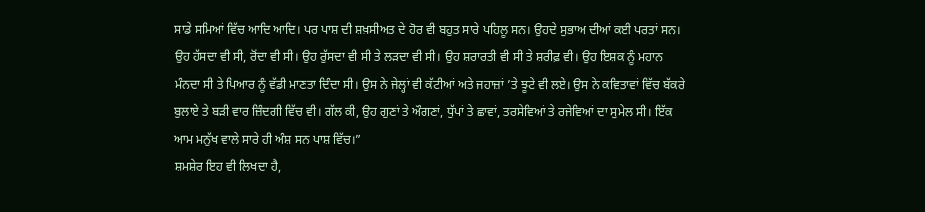ਸਾਡੇ ਸਮਿਆਂ ਵਿੱਚ ਆਦਿ ਆਦਿ। ਪਰ ਪਾਸ਼ ਦੀ ਸ਼ਖ਼ਸੀਅਤ ਦੇ ਹੋਰ ਵੀ ਬਹੁਤ ਸਾਰੇ ਪਹਿਲੂ ਸਨ। ਉਹਦੇ ਸੁਭਾਅ ਦੀਆਂ ਕਈ ਪਰਤਾਂ ਸਨ। ਉਹ ਹੱਸਦਾ ਵੀ ਸੀ, ਰੋਂਦਾ ਵੀ ਸੀ। ਉਹ ਰੁੱਸਦਾ ਵੀ ਸੀ ਤੇ ਲੜਦਾ ਵੀ ਸੀ। ਉਹ ਸ਼ਰਾਰਤੀ ਵੀ ਸੀ ਤੇ ਸ਼ਰੀਫ਼ ਵੀ। ਉਹ ਇਸ਼ਕ ਨੂੰ ਮਹਾਨ ਮੰਨਦਾ ਸੀ ਤੇ ਪਿਆਰ ਨੂੰ ਵੱਡੀ ਮਾਣਤਾ ਦਿੰਦਾ ਸੀ। ਉਸ ਨੇ ਜੇਲ੍ਹਾਂ ਵੀ ਕੱਟੀਆਂ ਅਤੇ ਜਹਾਜ਼ਾਂ ’ਤੇ ਝੂਟੇ ਵੀ ਲਏ। ਉਸ ਨੇ ਕਵਿਤਾਵਾਂ ਵਿੱਚ ਬੱਕਰੇ ਬੁਲਾਏ ਤੇ ਬੜੀ ਵਾਰ ਜ਼ਿੰਦਗੀ ਵਿੱਚ ਵੀ। ਗੱਲ ਕੀ, ਉਹ ਗੁਣਾਂ ਤੇ ਔਗਣਾਂ, ਧੁੱਪਾਂ ਤੇ ਛਾਵਾਂ, ਤਰਸੇਵਿਆਂ ਤੇ ਰਜੇਵਿਆਂ ਦਾ ਸੁਮੇਲ ਸੀ। ਇੱਕ ਆਮ ਮਨੁੱਖ ਵਾਲੇ ਸਾਰੇ ਹੀ ਅੰਸ਼ ਸਨ ਪਾਸ਼ ਵਿੱਚ।”
ਸ਼ਮਸ਼ੇਰ ਇਹ ਵੀ ਲਿਖਦਾ ਹੈ,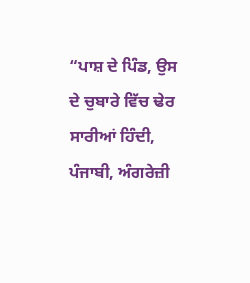“ਪਾਸ਼ ਦੇ ਪਿੰਡ, ਉਸ ਦੇ ਚੁਬਾਰੇ ਵਿੱਚ ਢੇਰ ਸਾਰੀਆਂ ਹਿੰਦੀ, ਪੰਜਾਬੀ, ਅੰਗਰੇਜ਼ੀ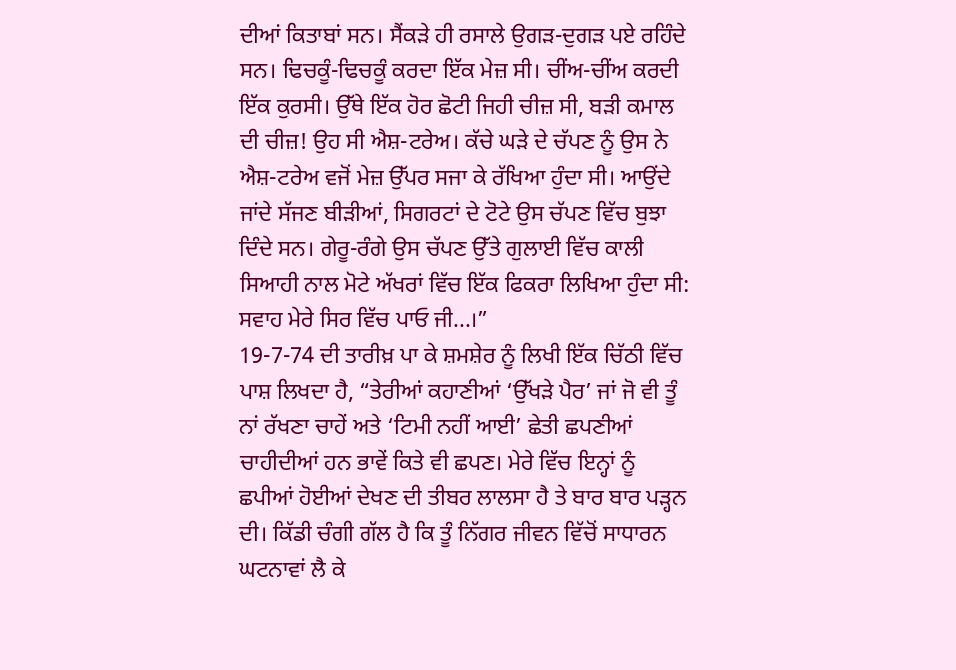ਦੀਆਂ ਕਿਤਾਬਾਂ ਸਨ। ਸੈਂਕੜੇ ਹੀ ਰਸਾਲੇ ਉਗੜ-ਦੁਗੜ ਪਏ ਰਹਿੰਦੇ ਸਨ। ਢਿਚਕੂੰ-ਢਿਚਕੂੰ ਕਰਦਾ ਇੱਕ ਮੇਜ਼ ਸੀ। ਚੀਂਅ-ਚੀਂਅ ਕਰਦੀ ਇੱਕ ਕੁਰਸੀ। ਉੱਥੇ ਇੱਕ ਹੋਰ ਛੋਟੀ ਜਿਹੀ ਚੀਜ਼ ਸੀ, ਬੜੀ ਕਮਾਲ ਦੀ ਚੀਜ਼! ਉਹ ਸੀ ਐਸ਼-ਟਰੇਅ। ਕੱਚੇ ਘੜੇ ਦੇ ਚੱਪਣ ਨੂੰ ਉਸ ਨੇ ਐਸ਼-ਟਰੇਅ ਵਜੋਂ ਮੇਜ਼ ਉੱਪਰ ਸਜਾ ਕੇ ਰੱਖਿਆ ਹੁੰਦਾ ਸੀ। ਆਉਂਦੇ ਜਾਂਦੇ ਸੱਜਣ ਬੀੜੀਆਂ, ਸਿਗਰਟਾਂ ਦੇ ਟੋਟੇ ਉਸ ਚੱਪਣ ਵਿੱਚ ਬੁਝਾ ਦਿੰਦੇ ਸਨ। ਗੇਰੂ-ਰੰਗੇ ਉਸ ਚੱਪਣ ਉੱਤੇ ਗੁਲਾਈ ਵਿੱਚ ਕਾਲੀ ਸਿਆਹੀ ਨਾਲ ਮੋਟੇ ਅੱਖਰਾਂ ਵਿੱਚ ਇੱਕ ਫਿਕਰਾ ਲਿਖਿਆ ਹੁੰਦਾ ਸੀ: ਸਵਾਹ ਮੇਰੇ ਸਿਰ ਵਿੱਚ ਪਾਓ ਜੀ...।”
19-7-74 ਦੀ ਤਾਰੀਖ਼ ਪਾ ਕੇ ਸ਼ਮਸ਼ੇਰ ਨੂੰ ਲਿਖੀ ਇੱਕ ਚਿੱਠੀ ਵਿੱਚ ਪਾਸ਼ ਲਿਖਦਾ ਹੈ, “ਤੇਰੀਆਂ ਕਹਾਣੀਆਂ ‘ਉੱਖੜੇ ਪੈਰ’ ਜਾਂ ਜੋ ਵੀ ਤੂੰ ਨਾਂ ਰੱਖਣਾ ਚਾਹੇਂ ਅਤੇ ‘ਟਿਮੀ ਨਹੀਂ ਆਈ’ ਛੇਤੀ ਛਪਣੀਆਂ ਚਾਹੀਦੀਆਂ ਹਨ ਭਾਵੇਂ ਕਿਤੇ ਵੀ ਛਪਣ। ਮੇਰੇ ਵਿੱਚ ਇਨ੍ਹਾਂ ਨੂੰ ਛਪੀਆਂ ਹੋਈਆਂ ਦੇਖਣ ਦੀ ਤੀਬਰ ਲਾਲਸਾ ਹੈ ਤੇ ਬਾਰ ਬਾਰ ਪੜ੍ਹਨ ਦੀ। ਕਿੱਡੀ ਚੰਗੀ ਗੱਲ ਹੈ ਕਿ ਤੂੰ ਨਿੱਗਰ ਜੀਵਨ ਵਿੱਚੋਂ ਸਾਧਾਰਨ ਘਟਨਾਵਾਂ ਲੈ ਕੇ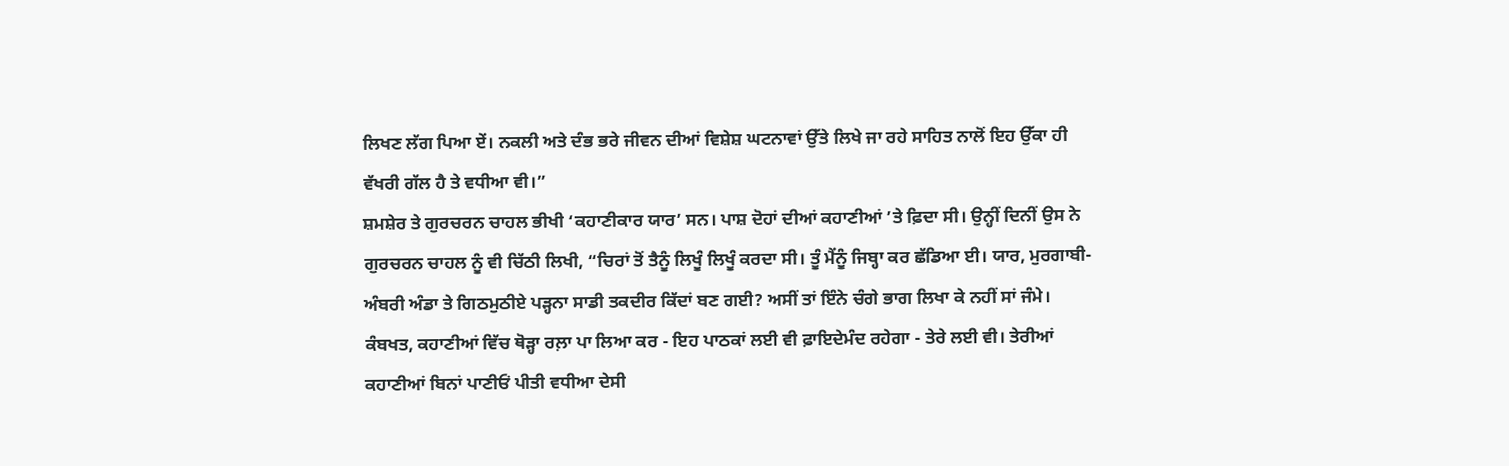ਲਿਖਣ ਲੱਗ ਪਿਆ ਏਂ। ਨਕਲੀ ਅਤੇ ਦੰਭ ਭਰੇ ਜੀਵਨ ਦੀਆਂ ਵਿਸ਼ੇਸ਼ ਘਟਨਾਵਾਂ ਉੱਤੇ ਲਿਖੇ ਜਾ ਰਹੇ ਸਾਹਿਤ ਨਾਲੋਂ ਇਹ ਉੱਕਾ ਹੀ ਵੱਖਰੀ ਗੱਲ ਹੈ ਤੇ ਵਧੀਆ ਵੀ।”
ਸ਼ਮਸ਼ੇਰ ਤੇ ਗੁਰਚਰਨ ਚਾਹਲ ਭੀਖੀ ‘ਕਹਾਣੀਕਾਰ ਯਾਰ’ ਸਨ। ਪਾਸ਼ ਦੋਹਾਂ ਦੀਆਂ ਕਹਾਣੀਆਂ ’ਤੇ ਫ਼ਿਦਾ ਸੀ। ਉਨ੍ਹੀਂ ਦਿਨੀਂ ਉਸ ਨੇ ਗੁਰਚਰਨ ਚਾਹਲ ਨੂੰ ਵੀ ਚਿੱਠੀ ਲਿਖੀ, “ਚਿਰਾਂ ਤੋਂ ਤੈਨੂੰ ਲਿਖੂੰ ਲਿਖੂੰ ਕਰਦਾ ਸੀ। ਤੂੰ ਮੈਂਨੂੰ ਜਿਬ੍ਹਾ ਕਰ ਛੱਡਿਆ ਈ। ਯਾਰ, ਮੁਰਗਾਬੀ-ਅੰਬਰੀ ਅੰਡਾ ਤੇ ਗਿਠਮੁਠੀਏ ਪੜ੍ਹਨਾ ਸਾਡੀ ਤਕਦੀਰ ਕਿੱਦਾਂ ਬਣ ਗਈ? ਅਸੀਂ ਤਾਂ ਇੰਨੇ ਚੰਗੇ ਭਾਗ ਲਿਖਾ ਕੇ ਨਹੀਂ ਸਾਂ ਜੰਮੇ। ਕੰਬਖਤ, ਕਹਾਣੀਆਂ ਵਿੱਚ ਥੋੜ੍ਹਾ ਰਲ਼ਾ ਪਾ ਲਿਆ ਕਰ - ਇਹ ਪਾਠਕਾਂ ਲਈ ਵੀ ਫ਼ਾਇਦੇਮੰਦ ਰਹੇਗਾ - ਤੇਰੇ ਲਈ ਵੀ। ਤੇਰੀਆਂ ਕਹਾਣੀਆਂ ਬਿਨਾਂ ਪਾਣੀਓਂ ਪੀਤੀ ਵਧੀਆ ਦੇਸੀ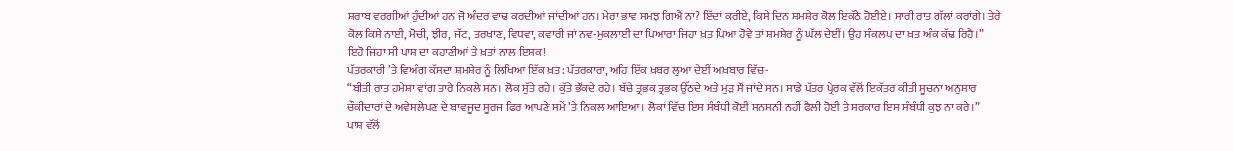ਸ਼ਰਾਬ ਵਰਗੀਆਂ ਹੁੰਦੀਆਂ ਹਨ ਜੋ ਅੰਦਰ ਵਾਢ ਕਰਦੀਆਂ ਜਾਂਦੀਆਂ ਹਨ। ਮੇਰਾ ਭਾਵ ਸਮਝ ਗਿਐਂ ਨਾ? ਇੱਦਾਂ ਕਰੀਏ, ਕਿਸੇ ਦਿਨ ਸ਼ਮਸ਼ੇਰ ਕੋਲ ਇਕੱਠੇ ਹੋਈਏ। ਸਾਰੀ ਰਾਤ ਗੱਲਾਂ ਕਰਾਂਗੇ। ਤੇਰੇ ਕੋਲ ਕਿਸੇ ਨਾਈ, ਮੋਚੀ, ਝੀਰ, ਜੱਟ, ਤਰਖਾਣ, ਵਿਧਵਾ, ਕਵਾਰੀ ਜਾਂ ਨਵ-ਮੁਕਲਾਈ ਦਾ ਪਿਆਰਾ ਜਿਹਾ ਖ਼ਤ ਪਿਆ ਹੋਵੇ ਤਾਂ ਸ਼ਮਸ਼ੇਰ ਨੂੰ ਘੱਲ ਦੇਈਂ। ਉਹ ਸੰਕਲਪ ਦਾ ਖ਼ਤ ਅੰਕ ਕੱਢ ਰਿਹੈ।”
ਇਹੋ ਜਿਹਾ ਸੀ ਪਾਸ਼ ਦਾ ਕਹਾਣੀਆਂ ਤੇ ਖ਼ਤਾਂ ਨਾਲ ਇਸ਼ਕ!
ਪੱਤਰਕਾਰੀ ’ਤੇ ਵਿਅੰਗ ਕੱਸਦਾ ਸ਼ਮਸ਼ੇਰ ਨੂੰ ਲਿਖਿਆ ਇੱਕ ਖ਼ਤ: ਪੱਤਰਕਾਰਾ, ਅਹਿ ਇੱਕ ਖ਼ਬਰ ਲੁਆ ਦੇਈਂ ਅਖ਼ਬਾਰ ਵਿੱਚ-
“ਬੀਤੀ ਰਾਤ ਹਮੇਸ਼ਾ ਵਾਂਗ ਤਾਰੇ ਨਿਕਲੇ ਸਨ। ਲੋਕ ਸੁੱਤੇ ਰਹੇ। ਕੁੱਤੇ ਭੌਂਕਦੇ ਰਹੇ। ਬੱਚੇ ਤ੍ਰਭਕ ਤ੍ਰਭਕ ਉੱਠਦੇ ਅਤੇ ਮੁੜ ਸੌਂ ਜਾਂਦੇ ਸਨ। ਸਾਡੇ ਪੱਤਰ ਪ੍ਰੇਰਕ ਵੱਲੋਂ ਇਕੱਤਰ ਕੀਤੀ ਸੂਚਨਾ ਅਨੁਸਾਰ ਚੌਕੀਦਾਰਾਂ ਦੇ ਅਵੇਸਲੇਪਣ ਦੇ ਬਾਵਜੂਦ ਸੂਰਜ ਫਿਰ ਆਪਣੇ ਸਮੇਂ ’ਤੇ ਨਿਕਲ ਆਇਆ। ਲੋਕਾਂ ਵਿੱਚ ਇਸ ਸੰਬੰਧੀ ਕੋਈ ਸਨਸਨੀ ਨਹੀਂ ਫੈਲੀ ਹੋਈ ਤੇ ਸਰਕਾਰ ਇਸ ਸੰਬੰਧੀ ਕੁਝ ਨਾ ਕਰੇ।”
ਪਾਸ਼ ਵੱਲੋਂ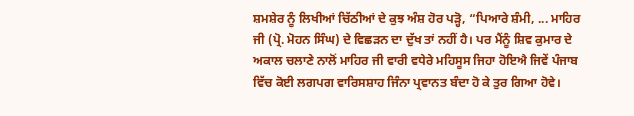ਸ਼ਮਸ਼ੇਰ ਨੂੰ ਲਿਖੀਆਂ ਚਿੱਠੀਆਂ ਦੇ ਕੁਝ ਅੰਸ਼ ਹੋਰ ਪੜ੍ਹੋ, “ਪਿਆਰੇ ਸ਼ੰਮੀ, ... ਮਾਹਿਰ ਜੀ (ਪ੍ਰੋ. ਮੋਹਨ ਸਿੰਘ) ਦੇ ਵਿਛੜਨ ਦਾ ਦੁੱਖ ਤਾਂ ਨਹੀਂ ਹੈ। ਪਰ ਮੈਂਨੂੰ ਸ਼ਿਵ ਕੁਮਾਰ ਦੇ ਅਕਾਲ ਚਲਾਣੇ ਨਾਲੋਂ ਮਾਹਿਰ ਜੀ ਵਾਰੀ ਵਧੇਰੇ ਮਹਿਸੂਸ ਜਿਹਾ ਹੋਇਐ ਜਿਵੇਂ ਪੰਜਾਬ ਵਿੱਚ ਕੋਈ ਲਗਪਗ ਵਾਰਿਸਸ਼ਾਹ ਜਿੰਨਾ ਪ੍ਰਵਾਨਤ ਬੰਦਾ ਹੋ ਕੇ ਤੁਰ ਗਿਆ ਹੋਵੇ।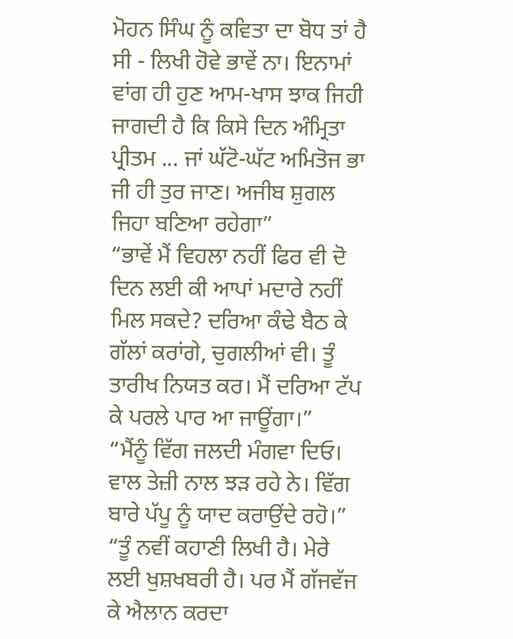ਮੋਹਨ ਸਿੰਘ ਨੂੰ ਕਵਿਤਾ ਦਾ ਬੋਧ ਤਾਂ ਹੈ ਸੀ - ਲਿਖੀ ਹੋਵੇ ਭਾਵੇਂ ਨਾ। ਇਨਾਮਾਂ ਵਾਂਗ ਹੀ ਹੁਣ ਆਮ-ਖਾਸ ਝਾਕ ਜਿਹੀ ਜਾਗਦੀ ਹੈ ਕਿ ਕਿਸੇ ਦਿਨ ਅੰਮ੍ਰਿਤਾ ਪ੍ਰੀਤਮ ... ਜਾਂ ਘੱਟੋ-ਘੱਟ ਅਮਿਤੋਜ ਭਾ ਜੀ ਹੀ ਤੁਰ ਜਾਣ। ਅਜੀਬ ਸ਼ੁਗਲ ਜਿਹਾ ਬਣਿਆ ਰਹੇਗਾ”
“ਭਾਵੇਂ ਮੈਂ ਵਿਹਲਾ ਨਹੀਂ ਫਿਰ ਵੀ ਦੋ ਦਿਨ ਲਈ ਕੀ ਆਪਾਂ ਮਦਾਰੇ ਨਹੀਂ ਮਿਲ ਸਕਦੇ? ਦਰਿਆ ਕੰਢੇ ਬੈਠ ਕੇ ਗੱਲਾਂ ਕਰਾਂਗੇ, ਚੁਗਲੀਆਂ ਵੀ। ਤੂੰ ਤਾਰੀਖ ਨਿਯਤ ਕਰ। ਮੈਂ ਦਰਿਆ ਟੱਪ ਕੇ ਪਰਲੇ ਪਾਰ ਆ ਜਾਊਂਗਾ।”
“ਮੈਂਨੂੰ ਵਿੱਗ ਜਲਦੀ ਮੰਗਵਾ ਦਿਓ। ਵਾਲ ਤੇਜ਼ੀ ਨਾਲ ਝੜ ਰਹੇ ਨੇ। ਵਿੱਗ ਬਾਰੇ ਪੱਪੂ ਨੂੰ ਯਾਦ ਕਰਾਉਂਦੇ ਰਹੋ।”
“ਤੂੰ ਨਵੀਂ ਕਹਾਣੀ ਲਿਖੀ ਹੈ। ਮੇਰੇ ਲਈ ਖੁਸ਼ਖਬਰੀ ਹੈ। ਪਰ ਮੈਂ ਗੱਜਵੱਜ ਕੇ ਐਲਾਨ ਕਰਦਾ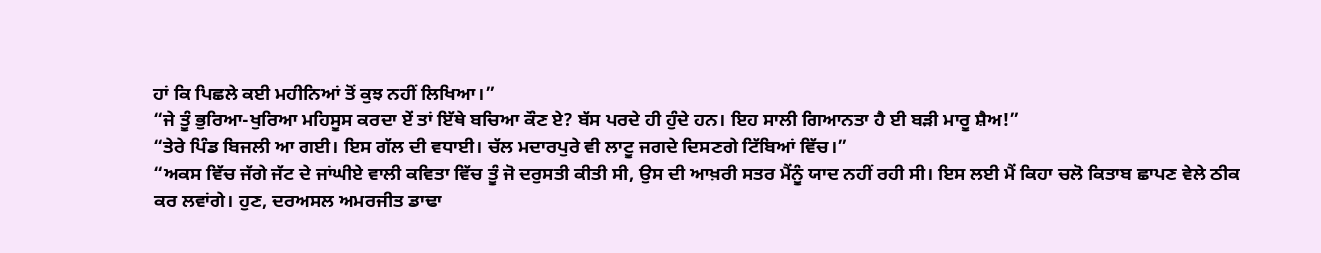ਹਾਂ ਕਿ ਪਿਛਲੇ ਕਈ ਮਹੀਨਿਆਂ ਤੋਂ ਕੁਝ ਨਹੀਂ ਲਿਖਿਆ।”
“ਜੇ ਤੂੰ ਭੁਰਿਆ-ਖੁਰਿਆ ਮਹਿਸੂਸ ਕਰਦਾ ਏਂ ਤਾਂ ਇੱਥੇ ਬਚਿਆ ਕੌਣ ਏ? ਬੱਸ ਪਰਦੇ ਹੀ ਹੁੰਦੇ ਹਨ। ਇਹ ਸਾਲੀ ਗਿਆਨਤਾ ਹੈ ਈ ਬੜੀ ਮਾਰੂ ਸ਼ੈਅ!”
“ਤੇਰੇ ਪਿੰਡ ਬਿਜਲੀ ਆ ਗਈ। ਇਸ ਗੱਲ ਦੀ ਵਧਾਈ। ਚੱਲ ਮਦਾਰਪੁਰੇ ਵੀ ਲਾਟੂ ਜਗਦੇ ਦਿਸਣਗੇ ਟਿੱਬਿਆਂ ਵਿੱਚ।”
“ਅਕਸ ਵਿੱਚ ਜੱਗੇ ਜੱਟ ਦੇ ਜਾਂਘੀਏ ਵਾਲੀ ਕਵਿਤਾ ਵਿੱਚ ਤੂੰ ਜੋ ਦਰੁਸਤੀ ਕੀਤੀ ਸੀ, ਉਸ ਦੀ ਆਖ਼ਰੀ ਸਤਰ ਮੈਂਨੂੰ ਯਾਦ ਨਹੀਂ ਰਹੀ ਸੀ। ਇਸ ਲਈ ਮੈਂ ਕਿਹਾ ਚਲੋ ਕਿਤਾਬ ਛਾਪਣ ਵੇਲੇ ਠੀਕ ਕਰ ਲਵਾਂਗੇ। ਹੁਣ, ਦਰਅਸਲ ਅਮਰਜੀਤ ਡਾਢਾ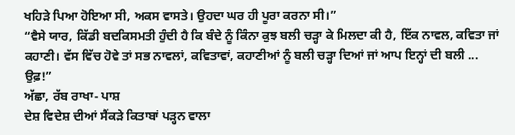ਖਹਿੜੇ ਪਿਆ ਹੋਇਆ ਸੀ, ਅਕਸ ਵਾਸਤੇ। ਉਹਦਾ ਘਰ ਹੀ ਪੂਰਾ ਕਰਨਾ ਸੀ।”
“ਵੈਸੇ ਯਾਰ, ਕਿੱਡੀ ਬਦਕਿਸਮਤੀ ਹੁੰਦੀ ਹੈ ਕਿ ਬੰਦੇ ਨੂੰ ਕਿੰਨਾ ਕੁਝ ਬਲੀ ਚੜ੍ਹਾ ਕੇ ਮਿਲਦਾ ਕੀ ਹੈ, ਇੱਕ ਨਾਵਲ, ਕਵਿਤਾ ਜਾਂ ਕਹਾਣੀ। ਵੱਸ ਵਿੱਚ ਹੋਵੇ ਤਾਂ ਸਭ ਨਾਵਲਾਂ, ਕਵਿਤਾਵਾਂ, ਕਹਾਣੀਆਂ ਨੂੰ ਬਲੀ ਚੜ੍ਹਾ ਦਿਆਂ ਜਾਂ ਆਪ ਇਨ੍ਹਾਂ ਦੀ ਬਲੀ ... ਉਫ਼!”
ਅੱਛਾ, ਰੱਬ ਰਾਖਾ- ਪਾਸ਼
ਦੇਸ਼ ਵਿਦੇਸ਼ ਦੀਆਂ ਸੈਂਕੜੇ ਕਿਤਾਬਾਂ ਪੜ੍ਹਨ ਵਾਲਾ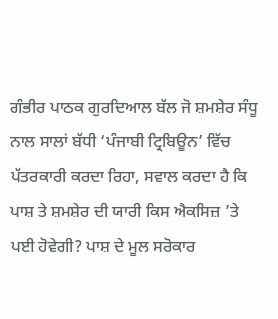ਗੰਭੀਰ ਪਾਠਕ ਗੁਰਦਿਆਲ ਬੱਲ ਜੋ ਸ਼ਮਸ਼ੇਰ ਸੰਧੂ ਨਾਲ ਸਾਲਾਂ ਬੱਧੀ ‘ਪੰਜਾਬੀ ਟ੍ਰਿਬਿਊਨ’ ਵਿੱਚ ਪੱਤਰਕਾਰੀ ਕਰਦਾ ਰਿਹਾ, ਸਵਾਲ ਕਰਦਾ ਹੈ ਕਿ ਪਾਸ਼ ਤੇ ਸ਼ਮਸ਼ੇਰ ਦੀ ਯਾਰੀ ਕਿਸ ਐਕਸਿਜ਼ ’ਤੇ ਪਈ ਹੋਵੇਗੀ? ਪਾਸ਼ ਦੇ ਮੂਲ ਸਰੋਕਾਰ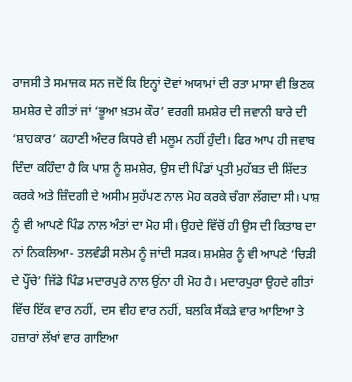ਰਾਜਸੀ ਤੇ ਸਮਾਜਕ ਸਨ ਜਦੋਂ ਕਿ ਇਨ੍ਹਾਂ ਦੋਵਾਂ ਅਯਾਮਾਂ ਦੀ ਰਤਾ ਮਾਸਾ ਵੀ ਭਿਣਕ ਸ਼ਮਸ਼ੇਰ ਦੇ ਗੀਤਾਂ ਜਾਂ ‘ਭੂਆ ਖ਼ਤਮ ਕੌਰ’ ਵਰਗੀ ਸ਼ਮਸ਼ੇਰ ਦੀ ਜਵਾਨੀ ਬਾਰੇ ਦੀ ‘ਸ਼ਾਹਕਾਰ’ ਕਹਾਣੀ ਅੰਦਰ ਕਿਧਰੇ ਵੀ ਮਲੂਮ ਨਹੀਂ ਹੁੰਦੀ। ਫਿਰ ਆਪ ਹੀ ਜਵਾਬ ਦਿੰਦਾ ਕਹਿੰਦਾ ਹੈ ਕਿ ਪਾਸ਼ ਨੂੰ ਸ਼ਮਸ਼ੇਰ, ਉਸ ਦੀ ਪਿੰਡਾਂ ਪ੍ਰਤੀ ਮੁਹੱਬਤ ਦੀ ਸ਼ਿੱਦਤ ਕਰਕੇ ਅਤੇ ਜ਼ਿੰਦਗੀ ਦੇ ਅਸੀਮ ਸੁਹੱਪਣ ਨਾਲ ਮੋਹ ਕਰਕੇ ਚੰਗਾ ਲੱਗਦਾ ਸੀ। ਪਾਸ਼ ਨੂੰ ਵੀ ਆਪਣੇ ਪਿੰਡ ਨਾਲ ਅੰਤਾਂ ਦਾ ਮੋਹ ਸੀ। ਉਹਦੇ ਵਿੱਚੋਂ ਹੀ ਉਸ ਦੀ ਕਿਤਾਬ ਦਾ ਨਾਂ ਨਿਕਲਿਆ- ਤਲਵੰਡੀ ਸਲੇਮ ਨੂੰ ਜਾਂਦੀ ਸੜਕ। ਸ਼ਮਸ਼ੇਰ ਨੂੰ ਵੀ ਆਪਣੇ ‘ਚਿੜੀ ਦੇ ਪ੍ਹੌਂਚੇ’ ਜਿੱਡੇ ਪਿੰਡ ਮਦਾਰਪੁਰੇ ਨਾਲ ਉਂਨਾ ਹੀ ਮੋਹ ਹੈ। ਮਦਾਰਪੁਰਾ ਉਹਦੇ ਗੀਤਾਂ ਵਿੱਚ ਇੱਕ ਵਾਰ ਨਹੀਂ, ਦਸ ਵੀਹ ਵਾਰ ਨਹੀਂ, ਬਲਕਿ ਸੈਂਕੜੇ ਵਾਰ ਆਇਆ ਤੇ ਹਜ਼ਾਰਾਂ ਲੱਖਾਂ ਵਾਰ ਗਾਇਆ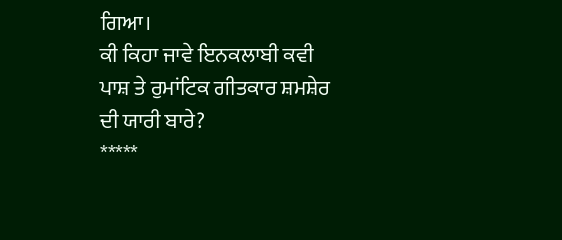ਗਿਆ।
ਕੀ ਕਿਹਾ ਜਾਵੇ ਇਨਕਲਾਬੀ ਕਵੀ ਪਾਸ਼ ਤੇ ਰੁਮਾਂਟਿਕ ਗੀਤਕਾਰ ਸ਼ਮਸ਼ੇਰ ਦੀ ਯਾਰੀ ਬਾਰੇ?
*****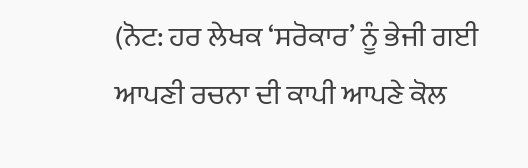(ਨੋਟ: ਹਰ ਲੇਖਕ ‘ਸਰੋਕਾਰ’ ਨੂੰ ਭੇਜੀ ਗਈ ਆਪਣੀ ਰਚਨਾ ਦੀ ਕਾਪੀ ਆਪਣੇ ਕੋਲ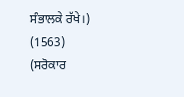ਸੰਭਾਲਕੇ ਰੱਖੇ।)
(1563)
(ਸਰੋਕਾਰ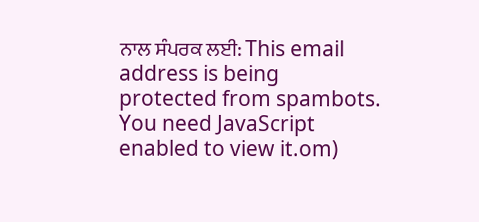ਨਾਲ ਸੰਪਰਕ ਲਈ: This email address is being protected from spambots. You need JavaScript enabled to view it.om)